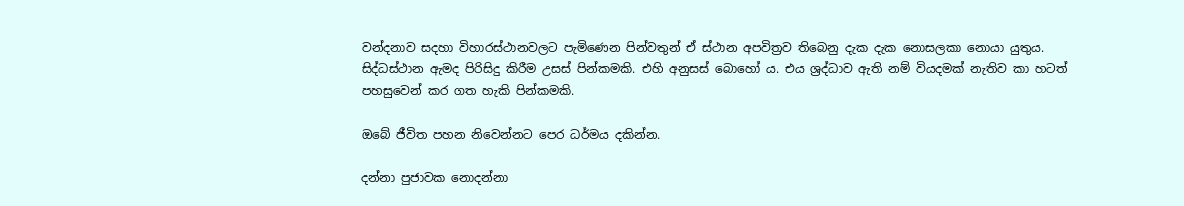වන්දනාව සදහා විහාරස්ථානවලට පැමිණෙන පින්වතුන් ඒ ස්ථාන අපවිත්‍රව තිබෙනු දැක දැක නොසලකා නොයා යුතුය. සිද්ධස්ථාන ඇමද පිරිසිදු කිරීම උසස් පින්කමකි. එහි අනුසස් බොහෝ ය. එය ශ්‍රද්ධාව ඇති නම් වියදමක් නැතිව කා හටත් පහසුවෙන් කර ගත හැකි පින්කමකි.

ඔබේ ජීවිත පහන නිවෙන්නට පෙර ධර්මය දකින්න.

දන්නා පුජාවක නොදන්නා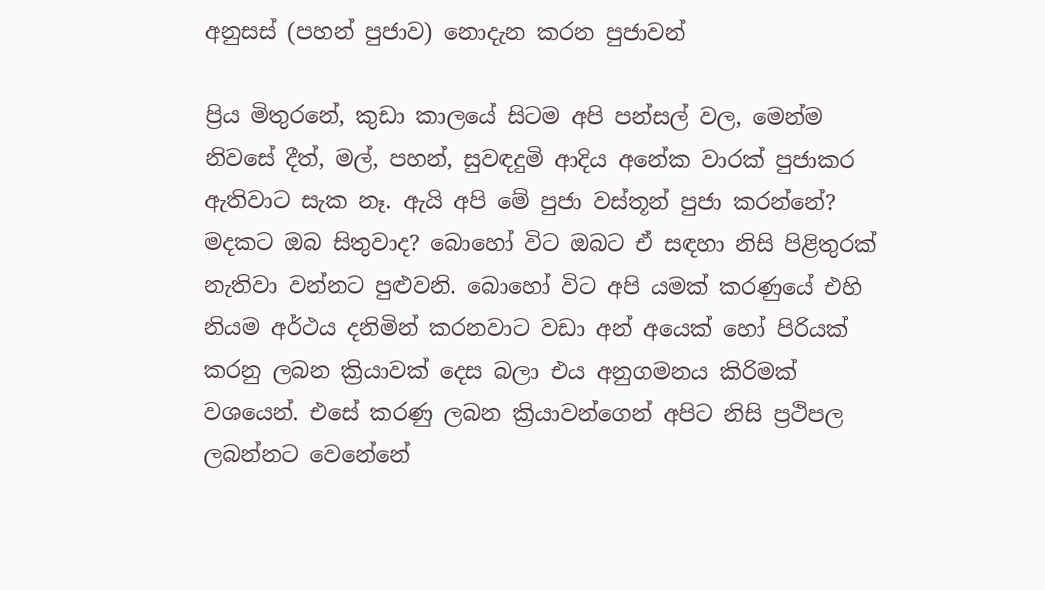අනුසස් (පහන් පුජාව) නොදැන කරන පුජාවන්

ප්‍රිය මිතුරනේ, කුඩා කාලයේ සිටම අපි පන්සල් වල, මෙන්ම නිවසේ දීත්, මල්, පහන්, සුවඳදුමි ආදිය අනේක වාරක් පුජාකර ඇතිවාට සැක නෑ. ඇයි අපි මේ පුජා වස්තූන් පුජා කරන්නේ? මදකට ඔබ සිතුවාද? බොහෝ විට ඔබට ඒ සඳහා නිසි පිළිතුරක් නැතිවා වන්නට පුළුවනි. බොහෝ විට අපි යමක් කරණුයේ එහි නියම අර්ථය දනිමින් කරනවාට වඩා අන් අයෙක් හෝ පිරියක් කරනු ලබන ක්‍රියාවක් දෙස බලා එය අනුගමනය කිරිමක් වශයෙන්. එසේ කරණු ලබන ක්‍රියාවන්ගෙන් අපිට නිසි ප්‍රථිපල ලබන්නට වෙනේනේ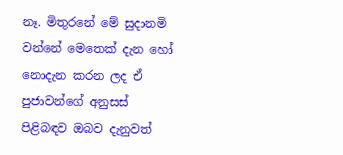නෑ. මිතුරනේ මේ සුදානමි වන්නේ මෙතෙක් දැන හෝ නොදැන කරන ලද ඒ පුජාවන්ගේ අනුසස් පිළිබඳව ඔබව දැනුවත්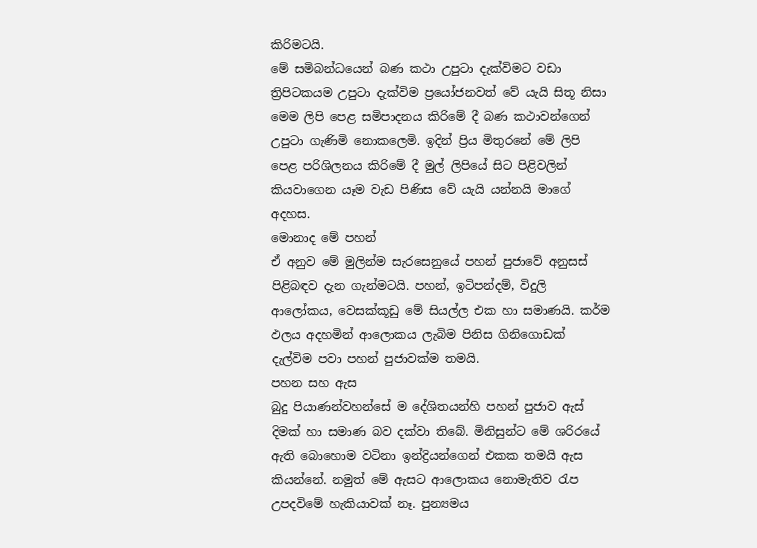කිරිමටයි.
මේ සමිබන්ධයෙන් බණ කථා උපුටා දැක්විමට වඩා ත්‍රිපිටකයම උපුටා දැක්විම ප්‍රයෝජනවත් වේ යැයි සිතූ නිසා මෙම ලිපි පෙළ සමිපාදනය කිරිමේ දී බණ කථාවන්ගෙන් උපුටා ගැණිමි නොකලෙමි. ඉදින් ප්‍රිය මිතුරනේ මේ ලිපි පෙළ පරිශිලනය කිරිමේ දී මුල් ලිපියේ සිට පිළිවලින් කියවාගෙන යෑම වැඩ පිණිස වේ යැයි යන්නයි මාගේ අදහස.
මොනාද මේ පහන්
ඒ අනුව මේ මුලින්ම සැරසෙනුයේ පහන් පුජාවේ අනුසස් පිළිබඳව දැන ගැන්මටයි. පහන්, ඉටිපන්දම්, විදුලි ආලෝකය, වෙසක්කූඩු මේ සියල්ල එක හා සමාණයි. කර්ම ඵලය අදහමින් ආලොකය ලැබිම පිනිස ගිනිගොඩක් දැල්විම පවා පහන් පුජාවක්ම තමයි.
පහන සහ ඇස
බුදු පියාණන්වහන්සේ ම දේශිතයන්හි පහන් පුජාව ඇස් දිමක් හා සමාණ බව දක්වා තිබේ. මිනිසුන්ට මේ ශරිරයේ ඇති බොහොම වටිනා ඉන්ද්‍රියන්ගෙන් එකක තමයි ඇස කියන්නේ. නමුත් මේ ඇසට ආලොකය නොමැතිව රැප උපදවිමේ හැකියාවක් නෑ. පුන්‍යමය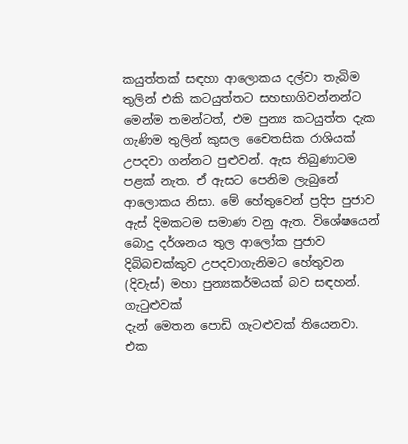කයුත්තක් සඳහා ආලොකය දල්වා තැබිම තුලින් එකි කටයුත්තට සහභාගිවන්නන්ට මෙන්ම තමන්ටත්, එම පුන්‍ය කටයුත්ත දැක ගැණිම තුලින් කුසල චෛතසික රාශියක් උපදවා ගන්නට පුළුවන්. ඇස තිබුණාටම පළක් නැත. ඒ ඇසට පෙනිම ලැබුනේ ආලොකය නිසා. මේ හේතුවෙන් ප්‍රදිප පුජාව ඇස් දිමකටම සමාණ වනු ඇත. විශේෂයෙන් බොදු දර්ශනය තුල ආලෝක පුජාව දිබිබචක්කුව උපදවාගැනිමට හේතුවන (දිවැස්) මහා පුන්‍යකර්මයක් බව සඳහන්.
ගැටුළුවක්
දැන් මෙතන පොඩි ගැටළුවක් තියෙනවා. එක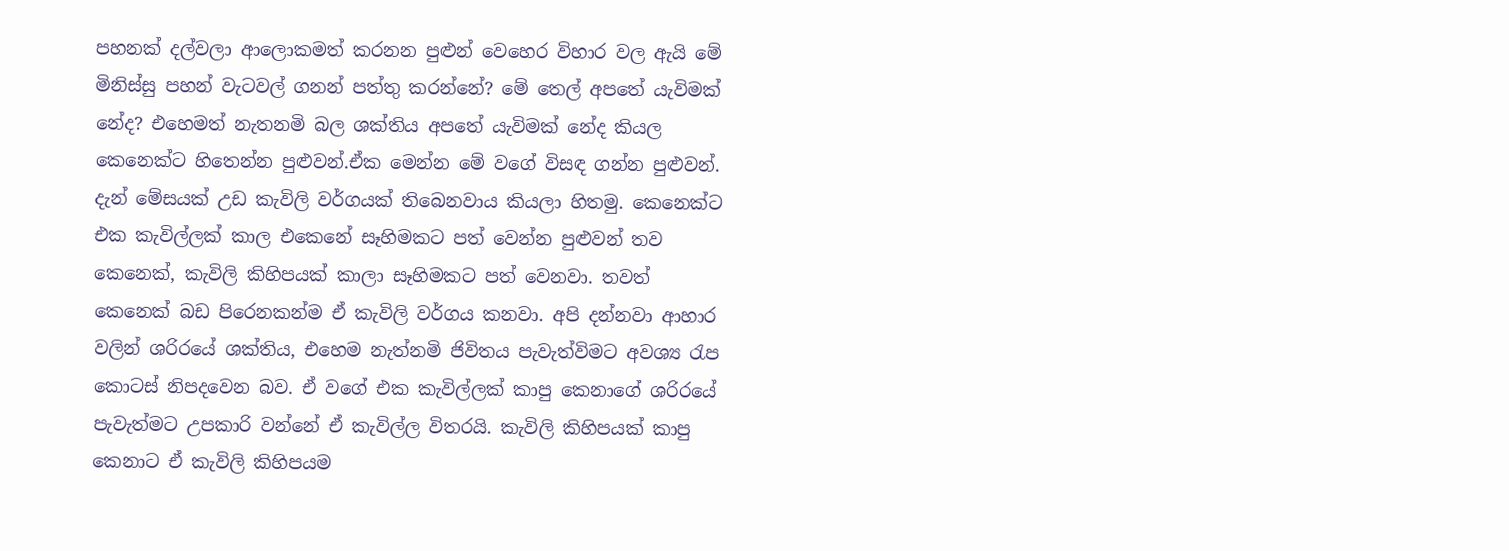පහනක් දල්වලා ආලොකමත් කරනන පුළුන් වෙහෙර විහාර වල ඇයි මේ මිනිස්සු පහන් වැටවල් ගනන් පත්තු කරන්නේ? මේ තෙල් අපතේ යැවිමක් නේද? එහෙමත් නැතනමි බල ශක්තිය අපතේ යැවිමක් නේද කියල කෙනෙක්ට හිතෙන්න පුළුවන්.ඒක මෙන්න මේ වගේ විසඳ ගන්න පුළුවන්. දැන් මේසයක් උඩ කැවිලි වර්ගයක් තිබෙනවාය කියලා හිතමු. කෙනෙක්ට එක කැවිල්ලක් කාල එකෙනේ සෑහිමකට පත් වෙන්න පුළුවන් තව කෙනෙක්, කැවිලි කිහිපයක් කාලා සෑහිමකට පත් වෙනවා. තවත් කෙනෙක් බඩ පිරෙනකන්ම ඒ කැවිලි වර්ගය කනවා. අපි දන්නවා ආහාර වලින් ශරිරයේ ශක්තිය, එහෙම නැත්නමි ජිවිතය පැවැත්විමට අවශ්‍ය රැප කොටස් නිපදවෙන බව. ඒ වගේ එක කැවිල්ලක් කාපු කෙනාගේ ශරිරයේ පැවැත්මට උපකාරි වන්නේ ඒ කැවිල්ල විතරයි. කැවිලි කිහිපයක් කාපු කෙනාට ඒ කැවිලි කිහිපයම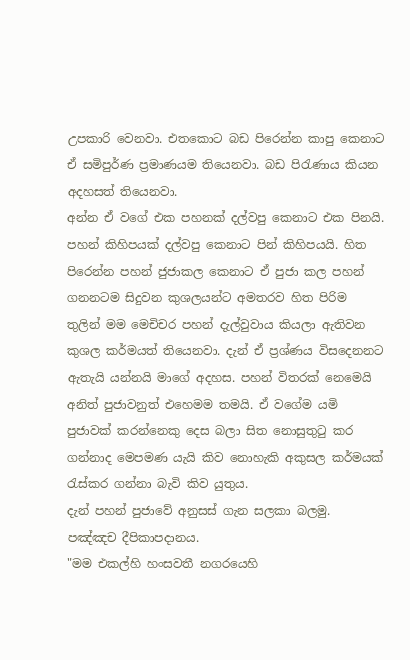උපකාරි වෙනවා. එතකොට බඩ පිරෙන්න කාපු කෙනාට ඒ සමිපුර්ණ ප්‍රමාණයම තියෙනවා. බඩ පිරැණාය කියන අදහසත් තියෙනවා.
අන්න ඒ වගේ එක පහනක් දල්වපු කෙනාට එක පිනයි. පහන් කිහිපයක් දල්වපු කෙනාට පින් කිහිපයයි. හිත පිරෙන්න පහන් ජුජාකල කෙනාට ඒ පුජා කල පහන් ගනනටම සිදුවන කුශලයන්ට අමතරව හිත පිරිම තුලින් මම මෙචිචර පහන් දැල්වුවාය කියලා ඇතිවන කුශල කර්මයත් තියෙනවා. දැන් ඒ ප්‍රශ්ණය විසදෙනනට ඇතැයි යන්නයි මාගේ අදහස. පහන් විතරක් නෙමෙයි අනිත් පුජාවනුත් එහෙමම තමයි. ඒ වගේම යමි පුජාවක් කර‍න්නෙකු දෙස බලා සිත නොසුතුටු කර ගන්නාද මෙපමණ යැයි කිව නොහැකි අකුසල කර්මයක් රැස්කර ගන්නා බැවි කිව යුතුය.
දැන් පහන් පුජාවේ අනුසස් ගැන සලකා බලමු.
පඤ්ඤච දීපිකාපදානය.
"මම එකල්හි හංසවතී නගරයෙහි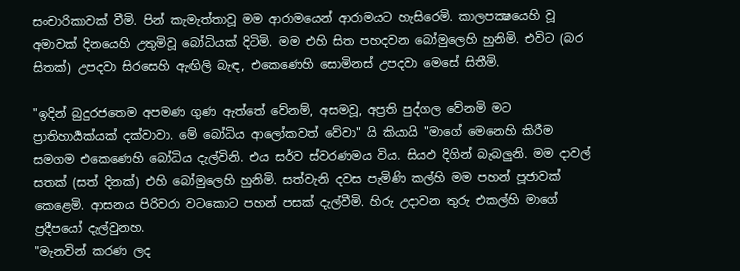සංචාරිකාවක් වීමි. පින් කැමැත්තාවූ මම ආරාමයෙන් ආරාමයට හැසිරෙමි. කාලපක්‍ෂයෙහි වූ අමාවක් දිනයෙහි උතුමිවූ බෝධියක් දිටිමි. මම එහි සිත පහදවන බෝමුලෙහි හුනිමි. එවිට (බර සිතක්) උපදවා සිරසෙහි ඇඟිලි බැඳ, එකෙණෙහි සොමිනස් උපදවා මෙසේ සිතීමි.

"ඉදින් බුදුරජතෙම අපමණ ගුණ ඇත්තේ වේනම්, අසමවූ, අප්‍රති පුද්ගල වේනමි මට ප්‍රාතිහාර්‍යක්යක් දක්වාවා. මේ බෝධිය ආලෝකවත් වේවා" යි කියායි "මාගේ මෙනෙහි කිරීම සමගම එකෙණෙහි බෝධිය දැල්විනි. එය සර්ව ස්වරණමය විය. සියඵ දිගින් බැබලුනි. මම දාවල් සතක් (සත් දිනක්) එහි බෝමුලෙහි හුනිමි. සත්වැනි දවස පැමිණි කල්හි මම පහන් පූජාවක් කෙළෙමි. ආසනය පිරිවරා වටකොට පහන් පසක් දැල්වීමි. හිරු උදාවන තුරු එකල්හි මාගේ ප්‍රදීපයෝ දැල්වුනහ.
"මැනවින් කරණ ලද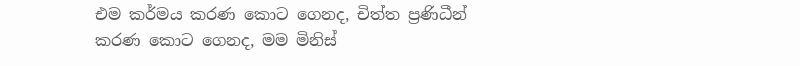එම කර්මය කරණ කොට ගෙනද, චිත්ත ප්‍රණිධීන් කරණ කොට ගෙනද, මම මිනිස්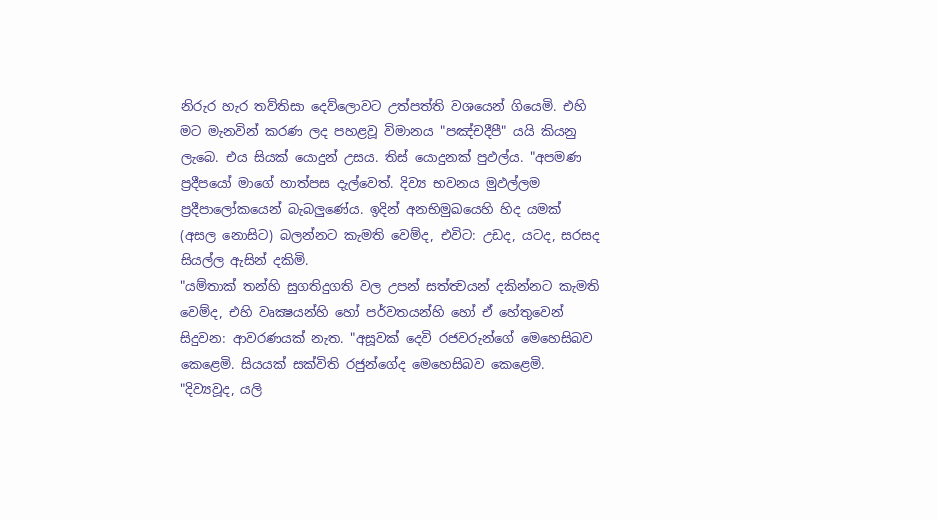නිරුර හැර තව්තිසා දෙව්ලොවට උත්පත්ති වශයෙන් ගියෙමි. එහි මට මැනවින් කරණ ලද පහළවූ විමානය "පඤ්චදීපී" යයි කියනු ලැබෙ. එය සියක් යොදුන් උසය. තිස් යොදුනක් පුඵල්ය. "අපමණ ප්‍රදීපයෝ මාගේ හාත්පස දැල්වෙත්. දිව්‍ය භවනය මුඵල්ලම ප්‍රදීපාලෝකයෙන් බැබලුණේය. ඉදින් අනභිමුඛයෙහි හිද යමක් (අසල නොසිට) බලන්නට කැමති වෙම්ද, එවිට: උඩද, යටද, සරසද සියල්ල ඇසින් දකිමි.
"යම්තාක් තන්හි සුගතිදුගති වල උපන් සත්ත්‍වයන් දකින්නට කැමති වෙම්ද, එහි වෘක්‍ෂයන්හි හෝ පර්වතයන්හි හෝ ඒ හේතුවෙන් සිදුවන: ආවරණයක් නැත. "අසූවක් දෙවි රජවරුන්ගේ මෙහෙසිබව කෙළෙමි. සියයක් සක්විති රජුන්ගේද මෙහෙසිබව කෙළෙමි. "දිව්‍යවූද, යලි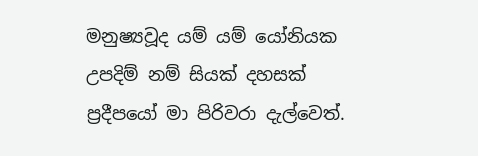මනුෂ්‍යවූද යම් යම් යෝනියක උපදිම් නම් සියක් දහසක් ප්‍රදීපයෝ මා පිරිවරා දැල්වෙත්.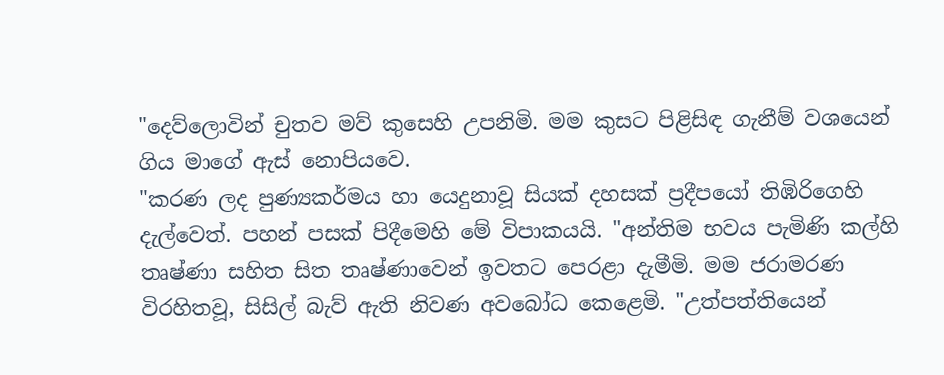"දෙව්ලොවින් චුතව මව් කුසෙහි උපනිමි. මම කුසට පිළිසිඳ ගැනීම් වශයෙන් ගිය මාගේ ඇස් නොපියවෙ.
"කරණ ලද පුණ්‍යකර්මය හා යෙදුනාවූ සියක් දහසක් ප්‍රදීපයෝ තිඹිරිගෙහි දැල්වෙත්. පහන් පසක් පිදීමෙහි මේ විපාකයයි. "අන්තිම භවය පැමිණි කල්හි තෘෂ්ණා සහිත සිත තෘෂ්ණාවෙන් ඉවතට පෙරළා දැමීමි. මම ජරාමරණ විරහිතවූ, සිසිල් බැව් ඇති නිවණ අවබෝධ කෙළෙමි. "උත්පත්තියෙන්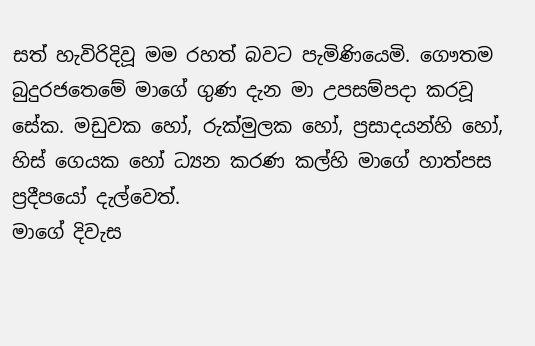සත් හැවිරිදිවූ මම රහත් බවට පැමිණියෙමි. ගෞතම බුදුරජතෙමේ මාගේ ගුණ දැන මා උපසම්පදා කරවූ සේක. මඩුවක හෝ, රුක්මුලක හෝ, ප්‍රසාදයන්හි හෝ, හිස් ගෙයක හෝ ධ්‍යන කරණ කල්හි මාගේ හාත්පස ප්‍රදීපයෝ දැල්වෙත්.
මාගේ දිවැස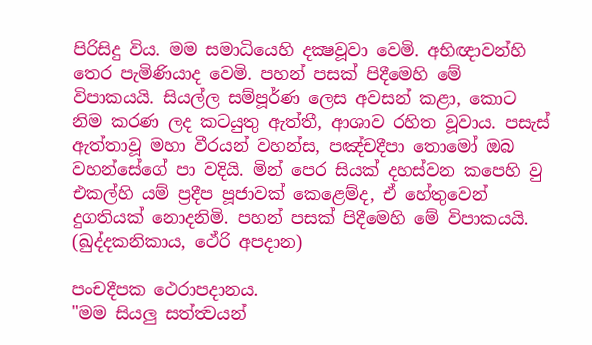පිරිසිදු විය. මම සමාධියෙහි දක්‍ෂවූවා වෙමි. අභිඥාවන්හි තෙර පැමිණියාද වෙමි. පහන් පසක් පිදීමෙහි මේ විපාකයයි. සියල්ල සම්පූර්ණ ලෙස අවසන් කළා, කොට නිම කරණ ලද කටයුතු ඇත්තී, ආශාව රහිත වූවාය. පසැස් ඇත්තාවූ මහා වීරයන් වහන්ස, පඤ්චදීපා තොමෝ ඔබ වහන්සේගේ පා වදියි. මින් පෙර සියක් දහස්වන කපෙහි වු එකල්හි යම් ප්‍රදීප පූජාවක් කෙළෙම්ද, ඒ හේතුවෙන් දුගතියක් නොදනිමි. පහන් පසක් පිදීමෙහි මේ විපාකයයි.
(ඛුද්දකනිකාය, ථේරි අපදාන)

පංචදීපක ථෙරාපදානය.
"මම සියලු සත්ත්‍වයන්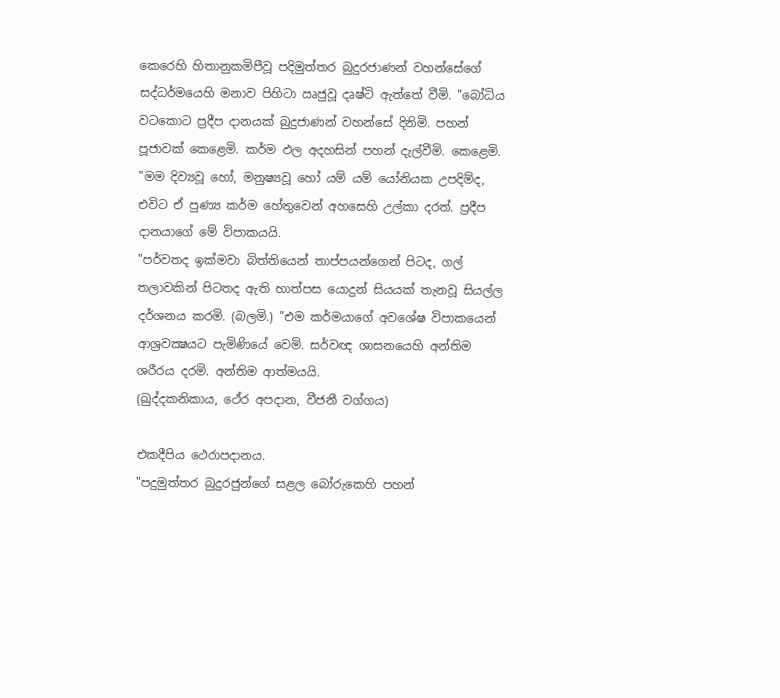කෙරෙහි හිතානුකමිපීවූ පදිමුත්තර බුදුරජාණන් වහන්සේගේ සද්ධර්මයෙහි මනාව පිහිටා ඍජුවූ දෘෂ්ටි ඇත්තේ වීමි. "බෝධිය වටකොට ප්‍රදීප දානයක් බුදුජාණන් වහන්සේ දිනිමි. පහන් පූජාවක් කෙළෙමි. කර්ම ඵල අදහසින් පහන් දැල්වීමි. කෙළෙමි. "මම දිව්‍යවූ හෝ, මනුෂ්‍යවූ හෝ යම් යම් යෝනියක උපදිම්ද, එවිට ඒ පුණ්‍ය කර්ම හේතුවෙන් අහසෙහි උල්කා දරත්. ප්‍රදීප දානයාගේ මේ විපාකයයි.
"පර්වතද ඉක්මවා බිත්තියෙන් තාප්පයන්ගෙන් පිටද, ගල් තලාවකින් පිටතද ඇති හාත්පස යොදුන් සියයක් තැනවූ සියල්ල දර්ශනය කරමි. (බලමි.) "එම කර්මයාගේ අවශේෂ විපාකයෙන් ආශ්‍රවක්‍ෂයට පැමිණියේ වෙමි. සර්වඥ ශාසනයෙහි අන්තිම ශරීරය දරමි. අන්තිම ආත්මයයි.
(ඛුද්දකනිකාය, ථේර අපදාන, වීජනී වග්ගය)

එකදීපිය ථෙරාපදානය.
"පදුමුත්තර බුදුරජුන්ගේ සළල බෝරුකෙහි පහන්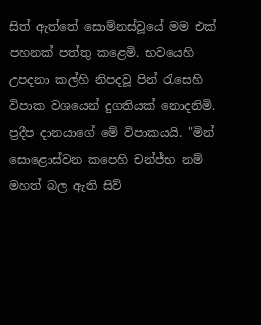සිත් ඇත්තේ සොම්නස්වූයේ මම එක් පහනක් පත්තු කළෙමි. භවයෙහි උපදනා කල්හි නිපදවූ පින් රැසෙහි විපාක වශයෙන් දුගතියක් නොදනිමි. ප්‍රදීප දානයාගේ මේ විපාකයයි. "මින් සොළොස්වන කපෙහි චන්‍ජ්භ නම් මහත් බල ඇති සිව්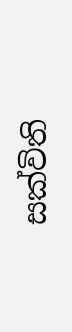සක්විති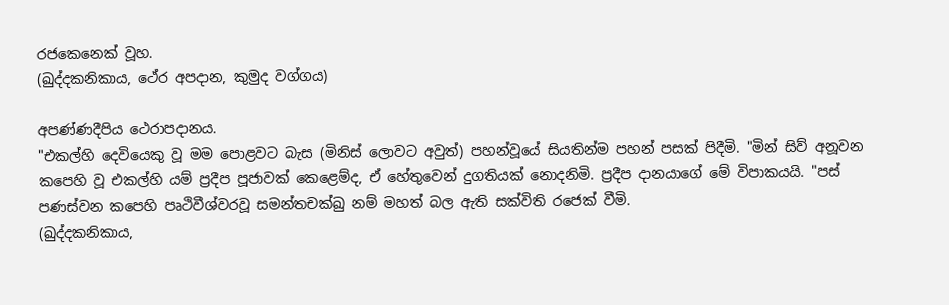රජකෙනෙක් වූහ.
(ඛුද්දකනිකාය, ථේර අපදාන, කුමුද වග්ගය)

අපණ්ණදීපිය ථෙරාපදානය.
"එකල්හි දෙවියෙකු වූ මම පොළවට බැස (මිනිස් ලොවට අවුත්) පහන්වූයේ සියතින්ම පහන් පසක් පිදීමි. "මින් සිව් අනූවන කපෙහි වූ එකල්හි යම් ප්‍රදීප පූජාවක් කෙළෙම්ද, ඒ හේතුවෙන් දුගතියක් නොදනිමි. ප්‍රදීප දානයාගේ මේ විපාකයයි. "පස් පණස්වන කපෙහි පෘථිවීශ්වරවූ සමන්තචක්ඛු නම් මහත් බල ඇති සක්විති රජෙක් වීමි.
(ඛුද්දකනිකාය,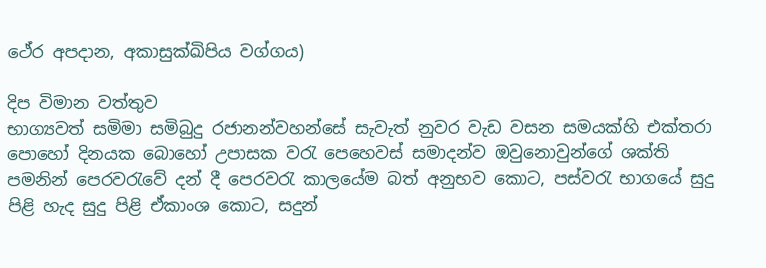ථේර අපදාන, අකාසුක්ඛිපිය වග්ගය)

දිප විමාන වත්තුව
භාග්‍යවත් සමිමා සමිබුදු රජානන්වහන්සේ සැවැත් නුවර වැඩ වසන සමයක්හි එක්තරා පොහෝ දිනයක බොහෝ උපාසක වරැ පෙහෙවස් සමාදන්ව ඔවුනොවුන්ගේ ශක්ති පමනින් පෙරවරැවේ දන් දී ‍පෙරවරැ කාලයේම බත් අනුභව කොට, පස්වරැ භාගයේ සුදු පිළි හැද සුදු පිළි ඒකාංශ කොට, සදුන්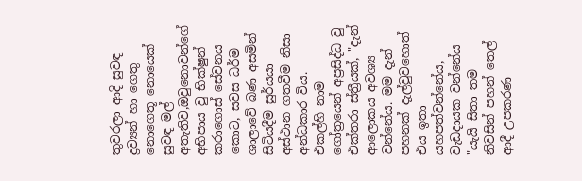තුවරලා ආදි සුවඳ ද්‍රව්‍යන් හා ගෙතු නොගෙතූ නොයෙක් සුවඳ මල් අතැතිව,ඔවුනොවන්ගේ අභිපාය වු භික්ෂුන් කරාගොස් සේවනය කොට, සවස ධර්ම ශාලාවේ බණ අසමින් සිටියදීම සුර්යයා අස්ථාන ගතවීම නිසා අන්ධකාර විය.
එකල්හි නාම ගෝත්‍රයෙන් අප්‍රසිද්ධ වු එක්තරා ස්ත්‍රීයක්, "දැන් ආලොකය අවශ්‍ය වන්නේය. මම දැන් පහනක් දැල්වුවහොත් එය ඉතා යහපත්වන්නේය, වැඩදායක වන්නේය "යැයි සිතා තම නිවසින් පහන් තෙල් ආදී උපකරණ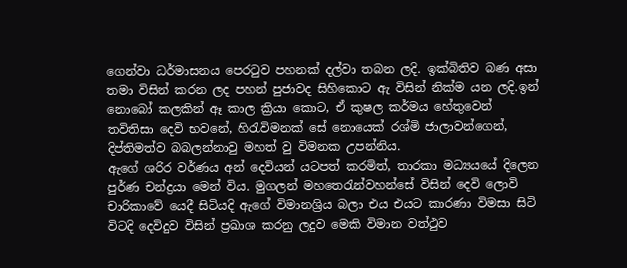ගෙන්වා ධර්මාසනය පෙරටුව පහනක් දල්වා තබන ලදි. ඉක්බිතිව බණ අසා තමා විසින් කරන ලද පහන් පුජාවද සිහිකොට ඇ විසින් නික්ම යන ලදි.ඉන් නොබෝ කලකින් ඈ කාල ක්‍රියා කොට, ඒ කුෂල කර්මය හේතුවෙන් තවිතිසා දෙවි භවනේ, හිරැවිමනක් සේ නොයෙක් රශ්මි ජාලාවන්ගෙන්, දිප්තිමත්ව බබලන්නාවු මහත් වු විමනක උපන්නිය.
ඇගේ ශරිර වර්ණය අන් දෙවියන් යටපත් කරමිත්, තාරකා මධ්‍යයයේ දිලෙන පුර්ණ චන්ද්‍රයා මෙන් විය. මුගලන් මහතෙරැන්වහන්සේ විසින් දෙවි ලොවි චාරිකාවේ යෙදී සිටියදි ඇගේ විමානශ්‍රිය බලා එය එයට කාරණා විමසා සිටි විටදි දෙවිදුව විසින් ප්‍රඛාශ කරනු ලදුව මෙකි විමාන වත්ථුව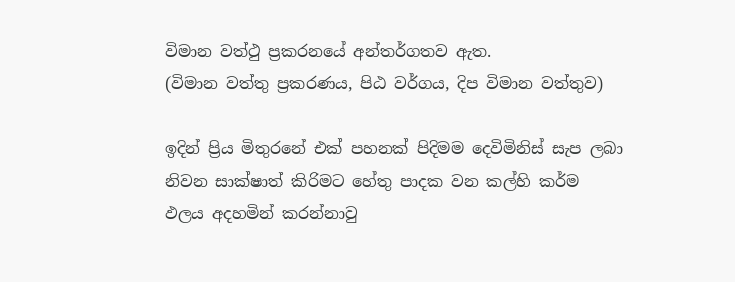විමාන වත්ථු ප්‍රකරනයේ අන්තර්ගතව ඇත.
(විමාන වත්තු ප්‍රකරණය, පිඨ වර්ගය, දිප විමාන වත්තුව)

ඉදින් ප්‍රිය මිතුරනේ එක් පහනක් පිදිමම දෙවිමිනිස් සැප ලබා නිවන සාක්ෂාත් කිරිමට හේතු පාදක වන කල්හි කර්ම ඵලය අදහමින් කරන්නාවු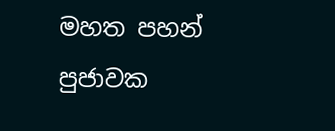මහත පහන් පුජාවක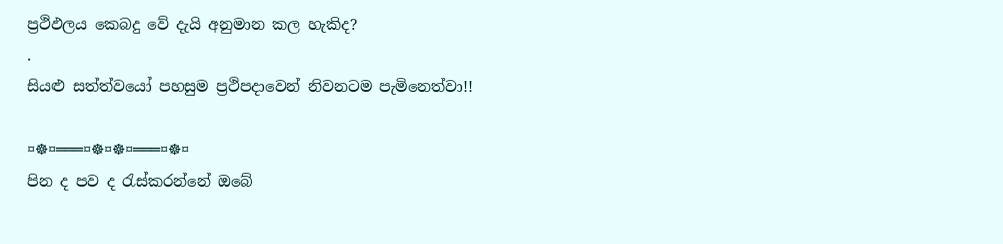ප්‍රථිඵලය කෙබදු වේ දැයි අනුමාන කල හැකිද?
.
සියළු සත්ත්වයෝ පහසුම ප්‍රථිපදාවෙන් නිවනටම පැමිනෙත්වා!!

¤☸¤═══¤☸¤☸¤═══¤☸¤
පින ද පව ද රැස්කරන්නේ ඔබේ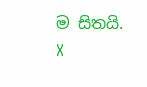ම සිතයි.
X